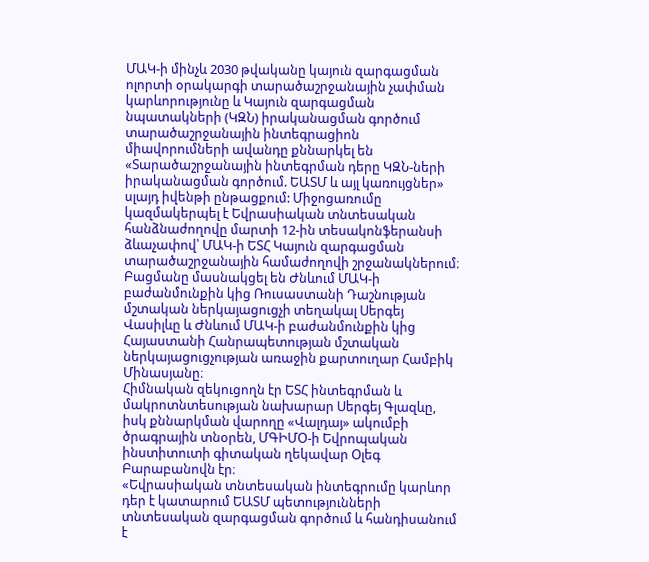ՄԱԿ-ի մինչև 2030 թվականը կայուն զարգացման ոլորտի օրակարգի տարածաշրջանային չափման կարևորությունը և Կայուն զարգացման նպատակների (ԿԶՆ) իրականացման գործում տարածաշրջանային ինտեգրացիոն միավորումների ավանդը քննարկել են «Տարածաշրջանային ինտեգրման դերը ԿԶՆ-ների իրականացման գործում. ԵԱՏՄ և այլ կառույցներ» սլայդ իվենթի ընթացքում: Միջոցառումը կազմակերպել է Եվրասիական տնտեսական հանձնաժողովը մարտի 12-ին տեսակոնֆերանսի ձևաչափով՝ ՄԱԿ-ի ԵՏՀ Կայուն զարգացման տարածաշրջանային համաժողովի շրջանակներում։
Բացմանը մասնակցել են Ժնևում ՄԱԿ-ի բաժանմունքին կից Ռուսաստանի Դաշնության մշտական ներկայացուցչի տեղակալ Սերգեյ Վասիլևը և Ժնևում ՄԱԿ-ի բաժանմունքին կից Հայաստանի Հանրապետության մշտական ներկայացուցչության առաջին քարտուղար Համբիկ Մինասյանը։
Հիմնական զեկուցողն էր ԵՏՀ ինտեգրման և մակրոտնտեսության նախարար Սերգեյ Գլազևը, իսկ քննարկման վարողը «Վալդայ» ակումբի ծրագրային տնօրեն, ՄԳԻՄՕ-ի Եվրոպական ինստիտուտի գիտական ղեկավար Օլեգ Բարաբանովն էր։
«Եվրասիական տնտեսական ինտեգրումը կարևոր դեր է կատարում ԵԱՏՄ պետությունների տնտեսական զարգացման գործում և հանդիսանում է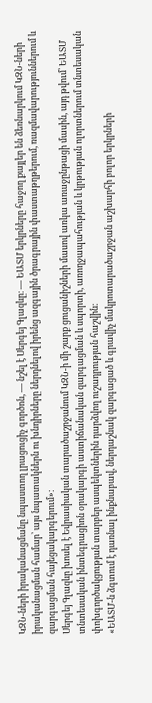ԿԶՆ-ների իրականացմանը նպաստող լրացուցիչ գործոն, — նշել է Սերգեյ Գլազևը։ — ԵԱՏՄ երկրները հաջող քայլեր են ձեռնարկում ԿԶՆ-ների իրականացման համար՝ այս նպատակներն ու խնդիրները ներդնելով իրենց ազգային ծրագրային փաստաթղթերում, ռազմավարություններում և զարգացման հայեցակարգերում»։
Սերգեյ Գլազևը խոսել է Եվրասիական տարածաշրջանում ԿԶՆ-ի մի շարք ցուցանիշների մասով առկա առաջընթացի մասին, այդ թվում՝ ԵԱՏՄ տնտեսական ինտեգրացիոն օրակարգի աստիճանական զարգացման և սպորտի, առողջապահության և կրթության ոլորտներում տնտեսական փոխգործակցության տարբեր ասպեկտներին դարձվող ուշադրության հաշվին։
«ԵԱՏՄ-ն ձգտում է դառնալ ինքնաբավ, ներդաշնակ զարգացած և գրավիչ մակրոտարածաշրջան աշխարհի բոլոր երկրների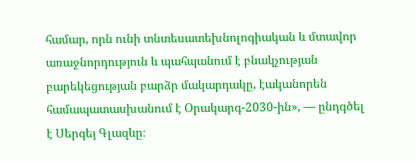համար, որն ունի տնտեսատեխնոլոգիական և մտավոր առաջնորդություն և պահպանում է բնակչության բարեկեցության բարձր մակարդակը, էականորեն համապատասխանում է Օրակարգ-2030-ին», — ընդգծել է Սերգեյ Գլազևը։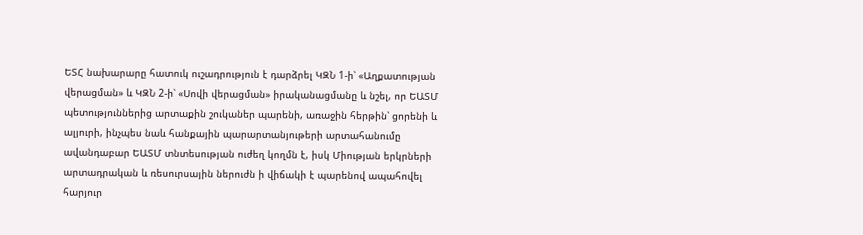ԵՏՀ նախարարը հատուկ ուշադրություն է դարձրել ԿԶՆ 1-ի՝ «Աղքատության վերացման» և ԿԶՆ 2-ի՝ «Սովի վերացման» իրականացմանը և նշել, որ ԵԱՏՄ պետություններից արտաքին շուկաներ պարենի, առաջին հերթին՝ ցորենի և ալյուրի, ինչպես նաև հանքային պարարտանյութերի արտահանումը ավանդաբար ԵԱՏՄ տնտեսության ուժեղ կողմն է, իսկ Միության երկրների արտադրական և ռեսուրսային ներուժն ի վիճակի է պարենով ապահովել հարյուր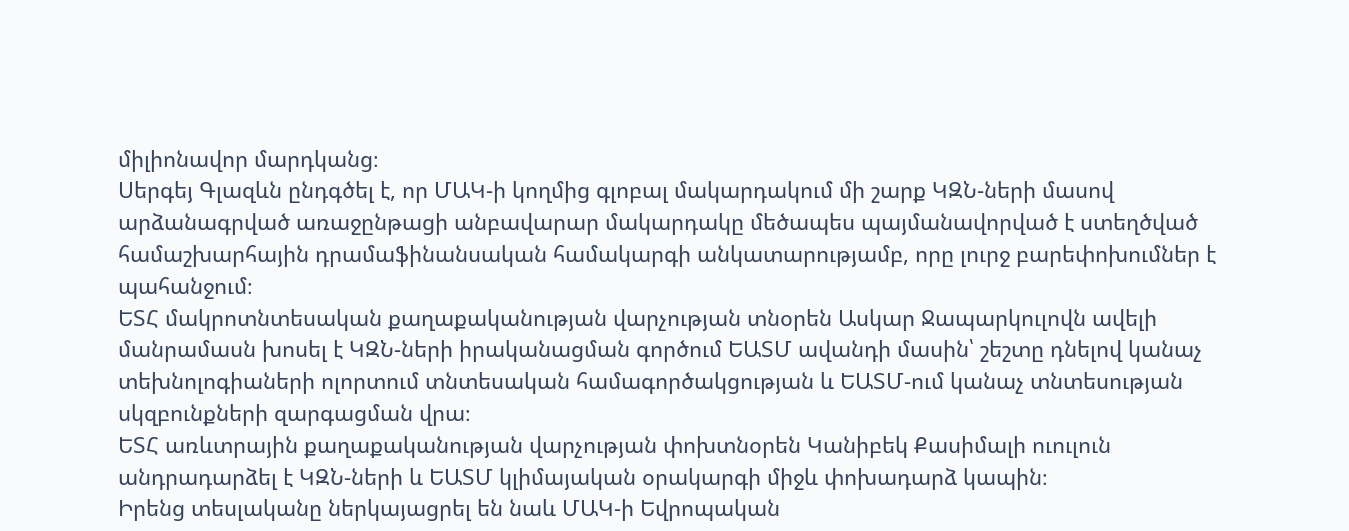միլիոնավոր մարդկանց։
Սերգեյ Գլազևն ընդգծել է, որ ՄԱԿ-ի կողմից գլոբալ մակարդակում մի շարք ԿԶՆ-ների մասով արձանագրված առաջընթացի անբավարար մակարդակը մեծապես պայմանավորված է ստեղծված համաշխարհային դրամաֆինանսական համակարգի անկատարությամբ, որը լուրջ բարեփոխումներ է պահանջում։
ԵՏՀ մակրոտնտեսական քաղաքականության վարչության տնօրեն Ասկար Ջապարկուլովն ավելի մանրամասն խոսել է ԿԶՆ-ների իրականացման գործում ԵԱՏՄ ավանդի մասին՝ շեշտը դնելով կանաչ տեխնոլոգիաների ոլորտում տնտեսական համագործակցության և ԵԱՏՄ-ում կանաչ տնտեսության սկզբունքների զարգացման վրա։
ԵՏՀ առևտրային քաղաքականության վարչության փոխտնօրեն Կանիբեկ Քասիմալի ուուլուն անդրադարձել է ԿԶՆ-ների և ԵԱՏՄ կլիմայական օրակարգի միջև փոխադարձ կապին։
Իրենց տեսլականը ներկայացրել են նաև ՄԱԿ-ի Եվրոպական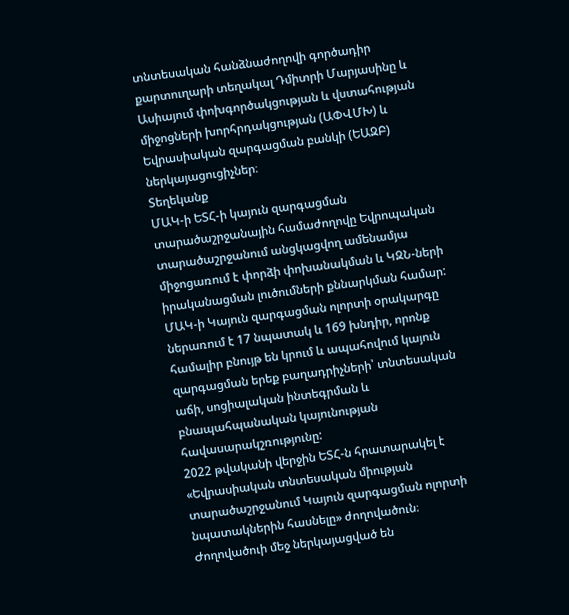տնտեսական հանձնաժողովի գործադիր քարտուղարի տեղակալ Դմիտրի Մարյասինը և Ասիայում փոխգործակցության և վստահության միջոցների խորհրդակցության (ԱՓՎՄԽ) և Եվրասիական զարգացման բանկի (ԵԱԶԲ) ներկայացուցիչներ։
Տեղեկանք
ՄԱԿ-ի ԵՏՀ-ի կայուն զարգացման տարածաշրջանային համաժողովը Եվրոպական տարածաշրջանում անցկացվող ամենամյա միջոցառում է փորձի փոխանակման և ԿԶՆ-ների իրականացման լուծումների քննարկման համար:
ՄԱԿ-ի Կայուն զարգացման ոլորտի օրակարգը ներառում է 17 նպատակ և 169 խնդիր, որոնք համալիր բնույթ են կրում և ապահովում կայուն զարգացման երեք բաղադրիչների՝ տնտեսական աճի, սոցիալական ինտեգրման և բնապահպանական կայունության հավասարակշռությունը:
2022 թվականի վերջին ԵՏՀ-ն հրատարակել է «Եվրասիական տնտեսական միության տարածաշրջանում Կայուն զարգացման ոլորտի նպատակներին հասնելը» ժողովածուն։ Ժողովածուի մեջ ներկայացված են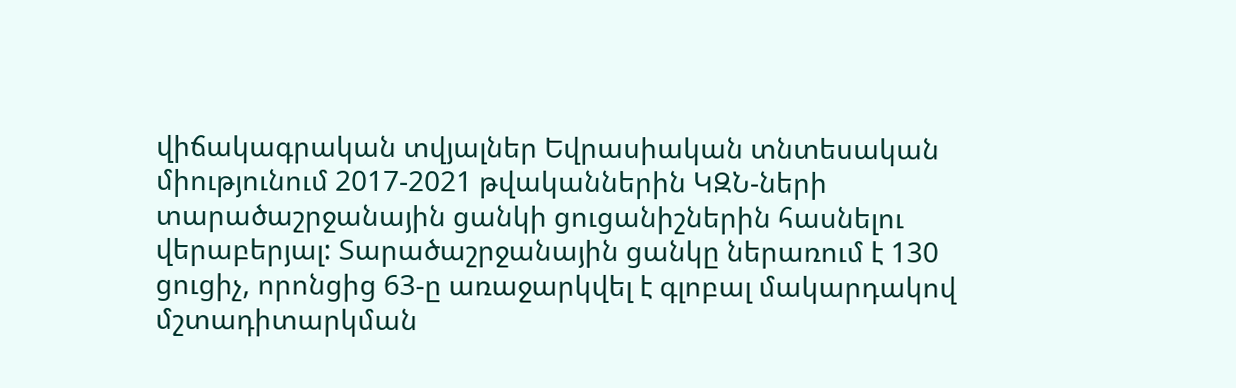վիճակագրական տվյալներ Եվրասիական տնտեսական միությունում 2017-2021 թվականներին ԿԶՆ-ների տարածաշրջանային ցանկի ցուցանիշներին հասնելու վերաբերյալ: Տարածաշրջանային ցանկը ներառում է 130 ցուցիչ, որոնցից 63-ը առաջարկվել է գլոբալ մակարդակով մշտադիտարկման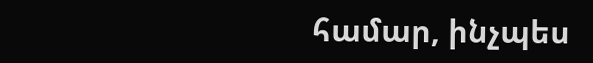համար, ինչպես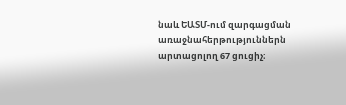նաև ԵԱՏՄ-ում զարգացման առաջնահերթություններն արտացոլող 67 ցուցիչ։